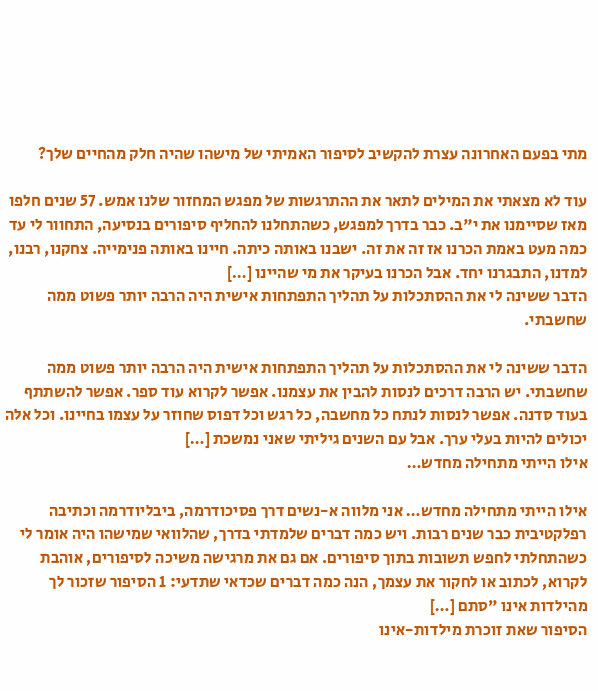מתי בפעם האחרונה עצרת להקשיב לסיפור האמיתי של מישהו שהיה חלק מהחיים שלך?

עוד לא מצאתי את המילים לתאר את ההתרגשות של מפגש המחזור שלנו אמש. 57 שנים חלפו מאז שסיימנו את י"ב. כבר בדרך למפגש, כשהתחלנו להחליף סיפורים בנסיעה, התחוור לי עד כמה מעט באמת הכרנו אז זה את זה. ישבנו באותה כיתה. חיינו באותה פנימייה. צחקנו, רבנו, למדנו, התבגרנו יחד. אבל הכרנו בעיקר את מי שהיינו […]
הדבר ששינה לי את ההסתכלות על תהליך התפתחות אישית היה הרבה יותר פשוט ממה שחשבתי.

הדבר ששינה לי את ההסתכלות על תהליך התפתחות אישית היה הרבה יותר פשוט ממה שחשבתי. יש הרבה דרכים לנסות להבין את עצמנו. אפשר לקרוא עוד ספר. אפשר להשתתף בעוד סדנה. אפשר לנסות לנתח כל מחשבה, כל רגש וכל דפוס שחוזר על עצמו בחיינו. וכל אלה יכולים להיות בעלי ערך. אבל עם השנים גיליתי שאני נמשכת […]
אילו הייתי מתחילה מחדש…

אילו הייתי מתחילה מחדש… אני מלווה א-נשים דרך פסיכודרמה, ביבליודרמה וכתיבה רפלקטיבית כבר שנים רבות. ויש כמה דברים שלמדתי בדרך, שהלוואי שמישהו היה אומר לי כשהתחלתי לחפש תשובות בתוך סיפורים. אם גם את מרגישה משיכה לסיפורים, אוהבת לקרוא, לכתוב או לחקור את עצמך, הנה כמה דברים שכדאי שתדעי: 1 הסיפור שזכור לך מהילדות אינו "סתם […]
הסיפור שאת זוכרת מילדות-אינו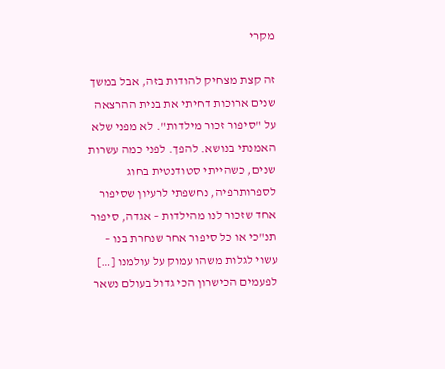מקרי

זה קצת מצחיק להודות בזה, אבל במשך שנים ארוכות דחיתי את בנית ההרצאה על "סיפור זכור מילדות". לא מפני שלא האמנתי בנושא. להפך. לפני כמה עשרות שנים, כשהייתי סטודנטית בחוג לספרותרפיה, נחשפתי לרעיון שסיפור אחד שזכור לנו מהילדות – אגדה, סיפור תנ"כי או כל סיפור אחר שנחרת בנו – עשוי לגלות משהו עמוק על עולמנו […]
לפעמים הכישרון הכי גדול בעולם נשאר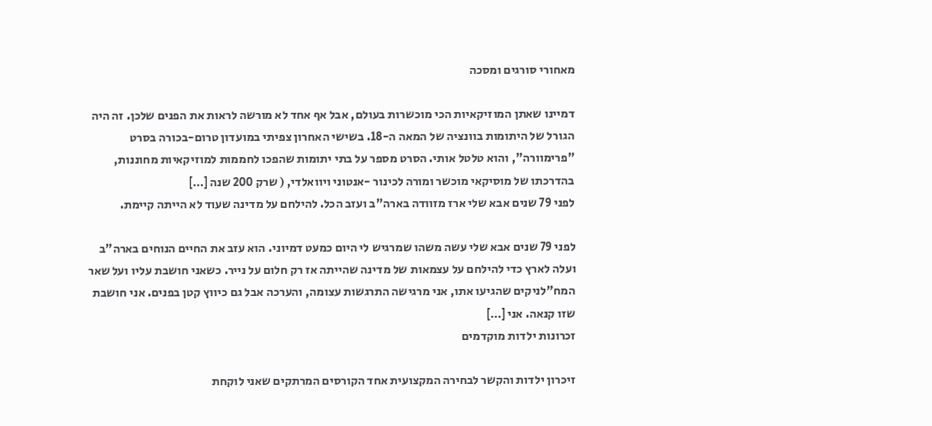מאחורי סורגים ומסכה

דמיינו שאתן המוזיקאיות הכי מוכשרות בעולם, אבל אף אחד לא מורשה לראות את הפנים שלכן. זה היה הגורל של היתומות בוונציה של המאה ה-18. בשישי האחרון צפיתי במועדון טרום-בכורה בסרט "פרימוורה", והוא טלטל אותי. הסרט מספר על בתי יתומות שהפכו לחממות למוזיקאיות מחוננות, בהדרכתו של מוסיקאי מוכשר ומורה לכינור -אנטוני ויוואלדי, ( שרק 200 שנה […]
לפני 79 שנים אבא שלי ארז מזוודה בארה"ב ועזב הכל. להילחם על מדינה שעוד לא הייתה קיימת.

לפני 79 שנים אבא שלי עשה משהו שמרגיש לי היום כמעט דמיוני. הוא עזב את החיים הנוחים בארה"ב ועלה לארץ כדי להילחם על עצמאות של מדינה שהייתה אז רק חלום על נייר. כשאני חושבת עליו ועל שאר המח"לניקים שהגיעו אתו, אני מרגישה התרגשות עצומה, והערכה אבל גם כיווץ קטן בפנים. אני חושבת שזו קנאה. אני […]
זכרונות ילדות מוקדמים

זיכרון ילדות והקשר לבחירה המקצועית אחד הקורסים המרתקים שאני לוקחת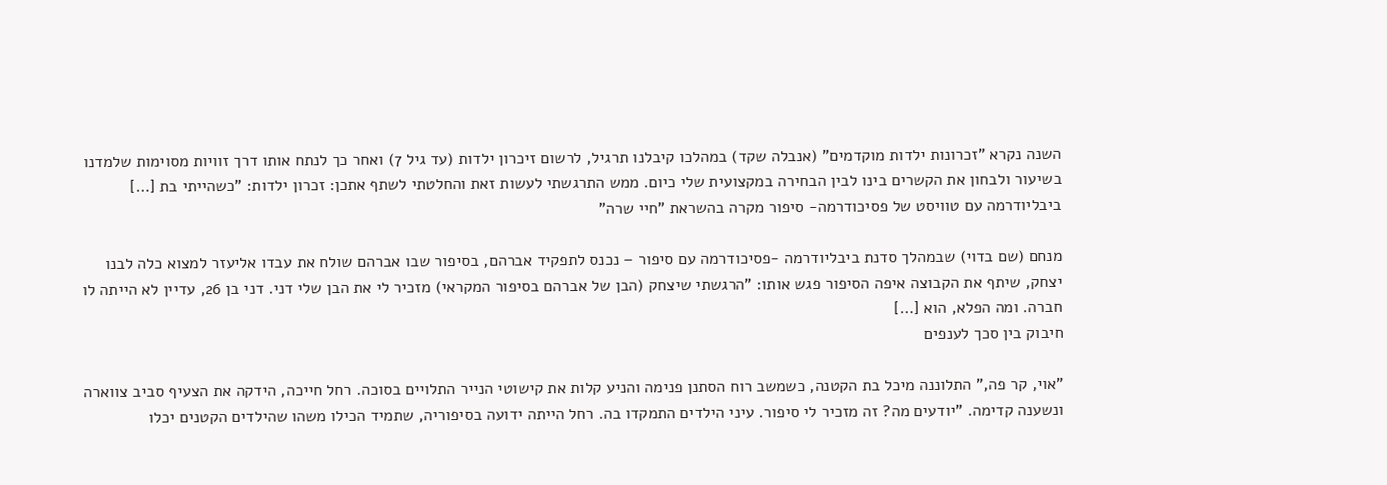השנה נקרא "זכרונות ילדות מוקדמים" (אנבלה שקד) במהלכו קיבלנו תרגיל, לרשום זיכרון ילדות (עד גיל 7) ואחר כך לנתח אותו דרך זוויות מסוימות שלמדנו בשיעור ולבחון את הקשרים בינו לבין הבחירה במקצועית שלי כיום. ממש התרגשתי לעשות זאת והחלטתי לשתף אתכן: זכרון ילדות: "כשהייתי בת […]
ביבליודרמה עם טוויסט של פסיכודרמה- סיפור מקרה בהשראת "חיי שרה"

מנחם (שם בדוי) שבמהלך סדנת ביבליודרמה -פסיכודרמה עם סיפור – נכנס לתפקיד אברהם, בסיפור שבו אברהם שולח את עבדו אליעזר למצוא כלה לבנו יצחק, שיתף את הקבוצה איפה הסיפור פגש אותו: "הרגשתי שיצחק (הבן של אברהם בסיפור המקראי) מזכיר לי את הבן שלי דני. דני בן 26, עדיין לא הייתה לו חברה. ומה הפלא, הוא […]
חיבוק בין סכך לענפים

"אוי, קר פה," התלוננה מיכל בת הקטנה, כשמשב רוח הסתנן פנימה והניע קלות את קישוטי הנייר התלויים בסוכה. רחל חייכה, הידקה את הצעיף סביב צווארה ונשענה קדימה. "יודעים מה? זה מזכיר לי סיפור. עיני הילדים התמקדו בה. רחל הייתה ידועה בסיפוריה, שתמיד הכילו משהו שהילדים הקטנים יכלו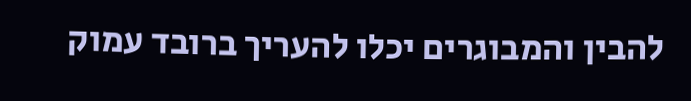להבין והמבוגרים יכלו להעריך ברובד עמוק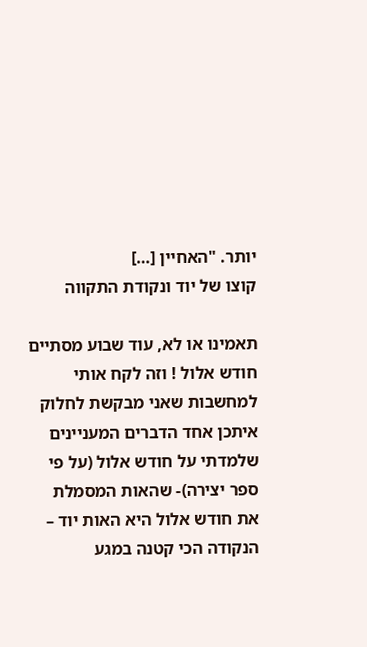יותר. "האחיין […]
קוצו של יוד ונקודת התקווה

תאמינו או לא, עוד שבוע מסתיים חודש אלול ! וזה לקח אותי למחשבות שאני מבקשת לחלוק איתכן אחד הדברים המעניינים שלמדתי על חודש אלול (על פי ספר יצירה)- שהאות המסמלת את חודש אלול היא האות יוד – הנקודה הכי קטנה במגע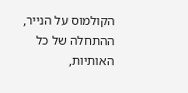הקולמוס על הנייר, ההתחלה של כל האותיות,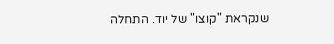שנקראת "קוצו" של יוד. התחלה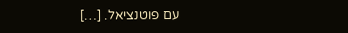עם פוטנציאל. […]